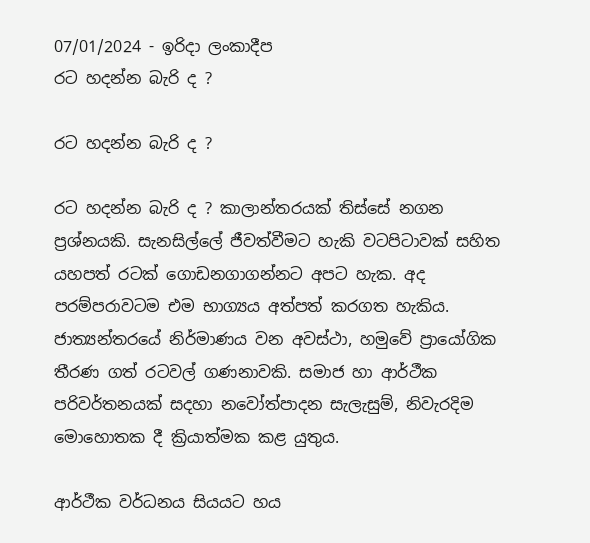07/01/2024 - ඉරිදා ලංකාදීප
රට හදන්න බැරි ද ?

රට හදන්න බැරි ද ?

රට හදන්න බැරි ද ? කාලාන්තරයක් තිස්සේ නගන ප්‍රශ්නයකි. සැනසිල්ලේ ජීවත්වීමට හැකි වටපිටාවක් සහිත යහපත් රටක් ගොඩනගාගන්නට අපට හැක. අද පරම්පරාවටම එම භාග්‍යය අත්පත් කරගත හැකිය. ජාත්‍යන්තරයේ නිර්මාණය වන අවස්ථා, හමුවේ ප්‍රායෝගික තීරණ ගත් රටවල් ගණනාවකි. සමාජ හා ආර්ථීක පරිවර්තනයක් සදහා නවෝත්පාදන සැලැසුම්, නිවැරදිම මොහොතක දී ක්‍රියාත්මක කළ යුතුය.

ආර්ථීක වර්ධනය සියයට හය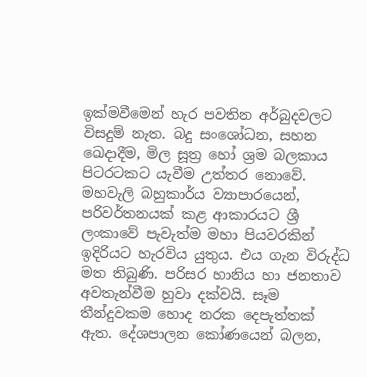ඉක්මවීමෙන් හැර පවතින අර්බුදවලට විසදුම් නැත. බදු සංශෝධන, සහන ඛෙදාදීම, මිල සූත්‍ර හෝ ශ්‍රම බලකාය පිටරටකට යැවීම උත්තර නොවේ. මහවැලි බහුකාර්ය ව්‍යාපාරයෙන්, පරිවර්තනයක් කළ ආකාරයට ශ්‍රී ලංකාවේ පැවැත්ම මහා පියවරකින් ඉදිරියට හැරවිය යුතුය. එය ගැන විරුද්ධ මත තිබුණි. පරිසර හානිය හා ජනතාව අවතැන්වීම හුවා දක්වයි. සෑම තීන්දුවකම හොද නරක දෙපැත්තක් ඇත. දේශපාලන කෝණයෙන් බලන,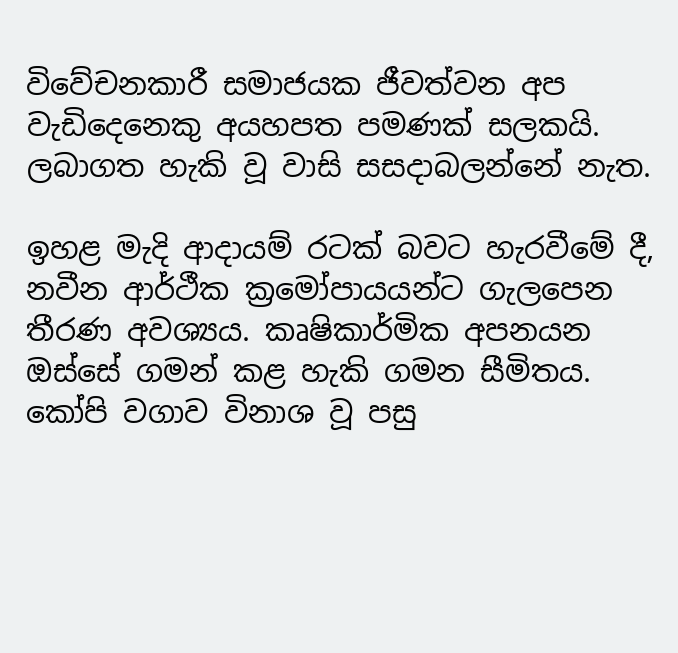විවේචනකාරී සමාජයක ජීවත්වන අප වැඩිදෙනෙකු අයහපත පමණක් සලකයි. ලබාගත හැකි වූ වාසි සසදාබලන්නේ නැත.

ඉහළ මැදි ආදායම් රටක් බවට හැරවීමේ දී, නවීන ආර්ථීක ක්‍රමෝපායයන්ට ගැලපෙන තීරණ අවශ්‍යය. කෘෂිකාර්මික අපනයන ඔස්සේ ගමන් කළ හැකි ගමන සීමිතය. කෝපි වගාව විනාශ වූ පසු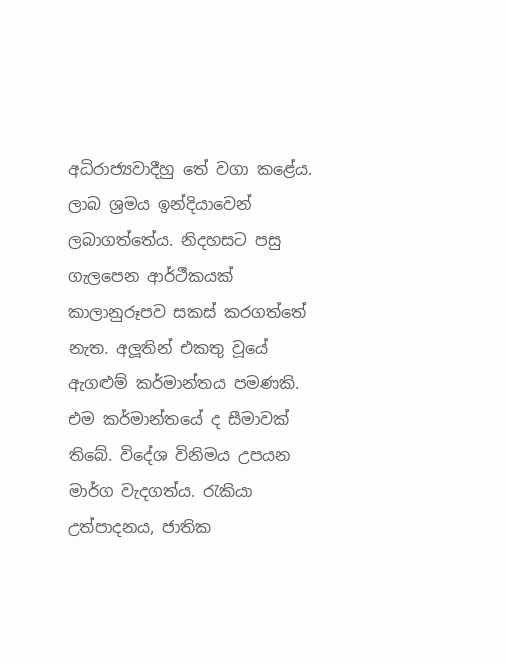අධිරාජ්‍යවාදීහු තේ වගා කළේය. ලාබ ශ්‍රමය ඉන්දියාවෙන් ලබාගත්තේය. නිදහසට පසු ගැලපෙන ආර්ථීකයක් කාලානුරූපව සකස් කරගත්තේ නැත. අලූතින් එකතු වූයේ ඇගළුම් කර්මාන්තය පමණකි. එම කර්මාන්තයේ ද සීමාවක් තිබේ. විදේශ විනිමය උපයන මාර්ග වැදගත්ය. රැකියා උත්පාදනය, ජාතික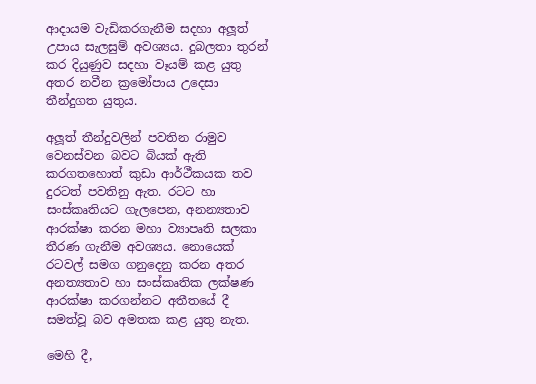ආදායම වැඩිකරගැනීම සදහා අලූත් උපාය සැලසුම් අවශ්‍යය. දුබලතා තුරන් කර දියුණුව සදහා වෑයම් කළ යුතු අතර නවීන ක්‍රමෝපාය උදෙසා තීන්දුගත යුතුය.

අලූත් තීන්දුවලින් පවතින රාමුව වෙනස්වන බවට බියක් ඇති කරගතහොත් කුඩා ආර්ථීකයක තව දුරටත් පවතිනු ඇත. රටට හා සංස්කෘතියට ගැලපෙන, අනන්‍යතාව ආරක්ෂා කරන මහා ව්‍යාපෘති සලකා තීරණ ගැනීම අවශ්‍යය. නොයෙක් රටවල් සමග ගනුදෙනු කරන අතර අනත්‍යතාව හා සංස්කෘතික ලක්ෂණ ආරක්ෂා කරගන්නට අතීතයේ දී සමත්වූ බව අමතක කළ යුතු නැත.

මෙහි දී,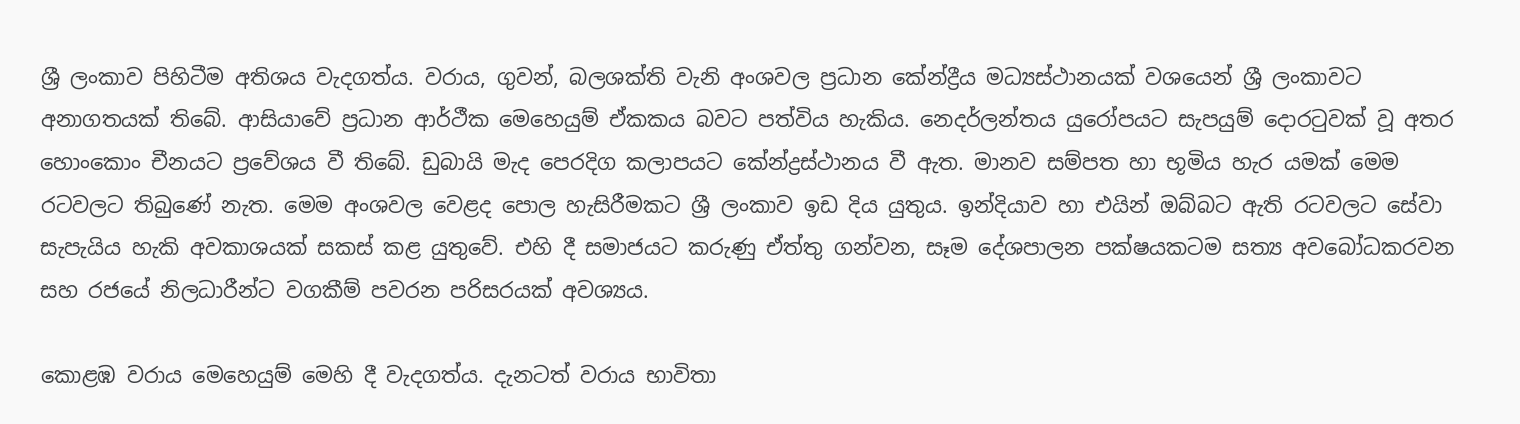ශ්‍රී ලංකාව පිහිටීම අතිශය වැදගත්ය. වරාය, ගුවන්, බලශක්ති වැනි අංශවල ප්‍රධාන කේන්ද්‍රීය මධ්‍යස්ථානයක් වශයෙන් ශ්‍රී ලංකාවට අනාගතයක් තිබේ. ආසියාවේ ප්‍රධාන ආර්ථීක මෙහෙයුම් ඒකකය බවට පත්විය හැකිය. නෙදර්ලන්තය යුරෝපයට සැපයුම් දොරටුවක් වූ අතර හොංකොං චීනයට ප්‍රවේශය වී තිබේ. ඩුබායි මැද පෙරදිග කලාපයට කේන්ද්‍රස්ථානය වී ඇත. මානව සම්පත හා භූමිය හැර යමක් මෙම රටවලට තිබුණේ නැත. මෙම අංශවල වෙළද පොල හැසිරීමකට ශ්‍රී ලංකාව ඉඩ දිය යුතුය. ඉන්දියාව හා එයින් ඔබ්බට ඇති රටවලට සේවා සැපැයිය හැකි අවකාශයක් සකස් කළ යුතුවේ. එහි දී සමාජයට කරුණු ඒත්තු ගන්වන, සෑම දේශපාලන පක්ෂයකටම සත්‍ය අවබෝධකරවන සහ රජයේ නිලධාරීන්ට වගකීම් පවරන පරිසරයක් අවශ්‍යය.

කොළඹ වරාය මෙහෙයුම් මෙහි දී වැදගත්ය. දැනටත් වරාය භාවිතා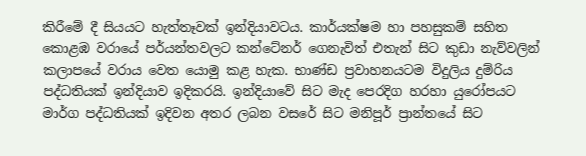කිරීමේ දී සියයට හැත්තෑවක් ඉන්දියාවටය. කාර්යක්ෂම හා පහසුකම් සහිත කොළඹ වරායේ පර්යන්තවලට කන්ටේනර් ගෙනැවිත් එතැන් සිට කුඩා නැව්වලින් කලාපයේ වරාය වෙත යොමු කළ හැක. භාණ්ඩ ප්‍රවාහනයටම විදුලිය දුම්රිය පද්ධතියක් ඉන්දියාව ඉදිකරයි. ඉන්දියාවේ සිට මැද පෙරදිග හරහා යුරෝපයට මාර්ග පද්ධතියක් ඉදිවන අතර ලබන වසරේ සිට මනිපූර් ප්‍රාන්තයේ සිට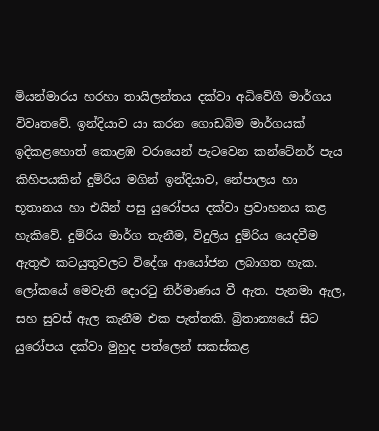මියන්මාරය හරහා තායිලන්තය දක්වා අධිවේගී මාර්ගය විවෘතවේ. ඉන්දියාව යා කරන ගොඩබිම මාර්ගයක් ඉදිකළහොත් කොළඹ වරායෙන් පැටවෙන කන්ටේනර් පැය කිහිපයකින් දුම්රිය මගින් ඉන්දියාව, නේපාලය හා භූතානය හා එයින් පසු යුරෝපය දක්වා ප්‍රවාහනය කළ හැකිවේ. දුම්රිය මාර්ග තැනීම, විදුලිය දුම්රිය යෙදවීම ඇතුළු කටයුතුවලට විදේශ ආයෝජන ලබාගත හැක. ලෝකයේ මෙවැනි දොරටු නිර්මාණය වී ඇත. පැනමා ඇල, සහ සුවස් ඇල කැනීම එක පැත්තකි. බ්‍රිතාන්‍යයේ සිට යුරෝපය දක්වා මුහුද පත්ලෙන් සකස්කළ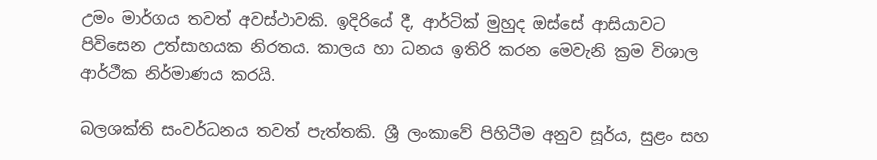උමං මාර්ගය තවත් අවස්ථාවකි. ඉදිරියේ දී, ආර්ටික් මුහුද ඔස්සේ ආසියාවට පිවිසෙන උත්සාහයක නිරතය. කාලය හා ධනය ඉතිරි කරන මෙවැනි ක්‍රම විශාල ආර්ථීක නිර්මාණය කරයි.

බලශක්ති සංවර්ධනය තවත් පැත්තකි. ශ්‍රී ලංකාවේ පිහිටීම අනුව සූර්ය, සුළං සහ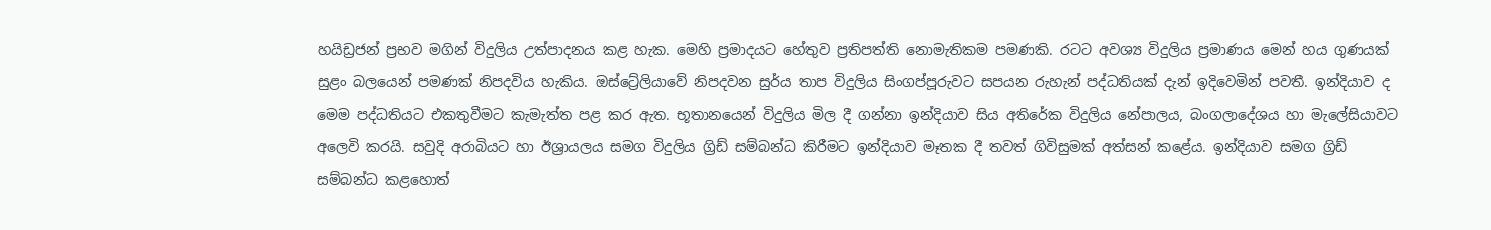හයිඩ්‍රජන් ප්‍රභව මගින් විදුලිය උත්පාදනය කළ හැක. මෙහි ප්‍රමාදයට හේතුව ප්‍රතිපත්ති නොමැතිකම පමණකි. රටට අවශ්‍ය විදුලිය ප්‍රමාණය මෙන් හය ගුණයක් සුළං බලයෙන් පමණක් නිපදවිය හැකිය. ඔස්ට්‍රේලියාවේ නිපදවන සුර්ය තාප විදුලිය සිංගප්පූරුවට සපයන රුහැන් පද්ධතියක් දැන් ඉදිවෙමින් පවතී. ඉන්දියාව ද මෙම පද්ධතියට එකතුවීමට කැමැත්ත පළ කර ඇත. භූතානයෙන් විදුලිය මිල දී ගන්නා ඉන්දියාව සිය අතිරේක විදුලිය නේපාලය, බංගලාදේශය හා මැලේසියාවට අලෙවි කරයි. සවුදි අරාබියට හා ඊශ්‍රායලය සමග විදුලිය ග්‍රිඩ් සම්බන්ධ කිරීමට ඉන්දියාව මෑතක දී තවත් ගිවිසුමක් අත්සන් කළේය. ඉන්දියාව සමග ග්‍රිඩ් සම්බන්ධ කළහොත්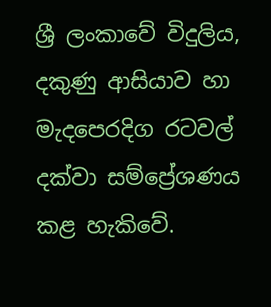ශ්‍රී ලංකාවේ විදුලිය, දකුණු ආසියාව හා මැදපෙරදිග රටවල් දක්වා සම්ප්‍රේශණය කළ හැකිවේ.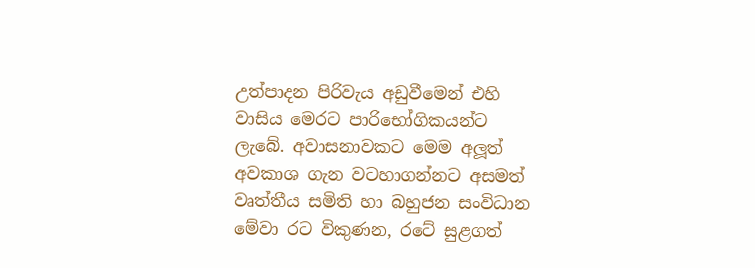උත්පාදන පිරිවැය අඩුවීමෙන් එහි වාසිය මෙරට පාරිභෝගිකයන්ට ලැබේ. අවාසනාවකට මෙම අලූත් අවකාශ ගැන වටහාගන්නට අසමත් වෘත්තීය සමිති හා බහුජන සංවිධාන මේවා රට විකුණන, රටේ සුළගත්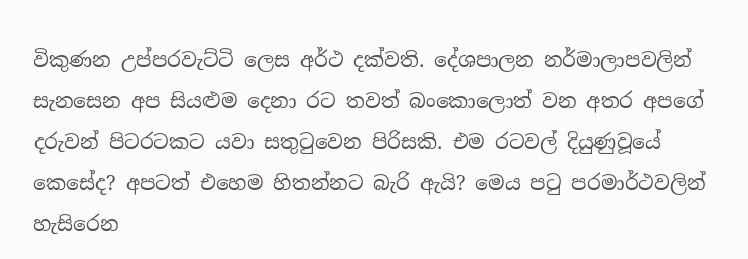විකුණන උප්පරවැට්ටි ලෙස අර්ථ දක්වති. දේශපාලන නර්මාලාපවලින් සැනසෙන අප සියළුම දෙනා රට තවත් බංකොලොත් වන අතර අපගේ දරුවන් පිටරටකට යවා සතුටුවෙන පිරිසකි. එම රටවල් දියුණුවූයේ කෙසේද? අපටත් එහෙම හිතන්නට බැරි ඇයි? මෙය පටු පරමාර්ථවලින් හැසිරෙන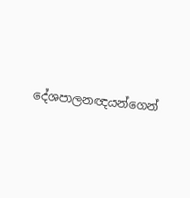දේශපාලනඥයන්ගෙන්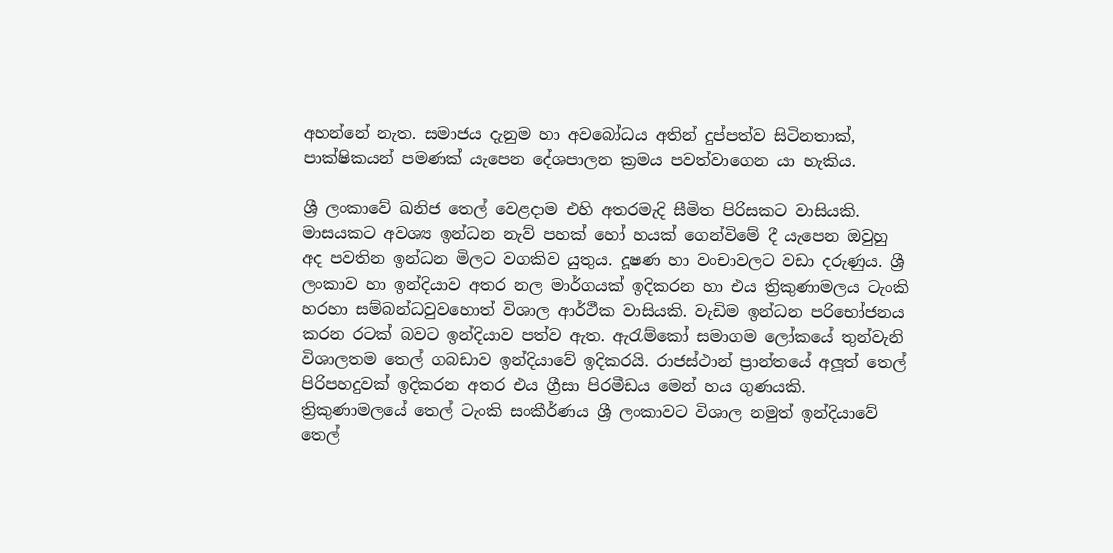අහන්නේ නැත. සමාජය දැනුම හා අවබෝධය අතින් දුප්පත්ව සිටිනතාක්, පාක්ෂිකයන් පමණක් යැපෙන දේශපාලන ක්‍රමය පවත්වාගෙන යා හැකිය.

ශ්‍රී ලංකාවේ ඛනිජ තෙල් වෙළදාම එහි අතරමැදි සීමිත පිරිසකට වාසියකි. මාසයකට අවශ්‍ය ඉන්ධන නැව් පහක් හෝ හයක් ගෙන්විමේ දී යැපෙන ඔවුහු අද පවතින ඉන්ධන මිලට වගකිව යුතුය. දූෂණ හා වංචාවලට වඩා දරුණුය. ශ්‍රී ලංකාව හා ඉන්දියාව අතර නල මාර්ගයක් ඉදිකරන හා එය ත්‍රිකුණාමලය ටැංකි හරහා සම්බන්ධවුවහොත් විශාල ආර්ථීක වාසියකි. වැඩිම ඉන්ධන පරිභෝජනය කරන රටක් බවට ඉන්දියාව පත්ව ඇත. ඇරැම්කෝ සමාගම ලෝකයේ තුන්වැනි විශාලතම තෙල් ගබඩාව ඉන්දියාවේ ඉදිකරයි. රාජස්ථාන් ප්‍රාන්තයේ අලූත් තෙල් පිරිපහදුවක් ඉදිකරන අතර එය ග්‍රීසා පිරමීඩය මෙන් හය ගුණයකි. ත්‍රිකුණාමලයේ තෙල් ටැංකි සංකීර්ණය ශ්‍රී ලංකාවට විශාල නමුත් ඉන්දියාවේ තෙල්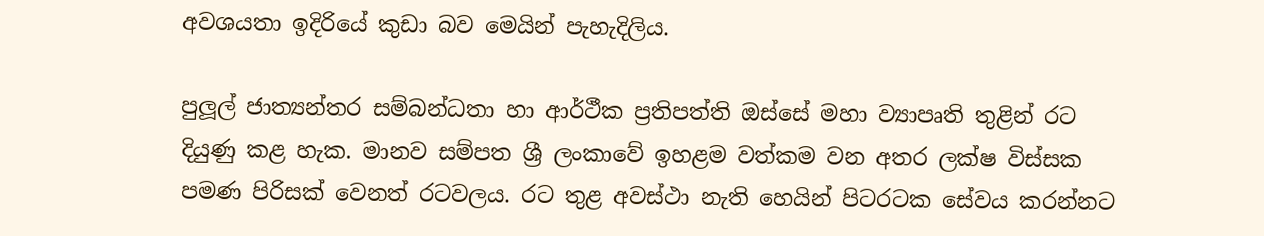අවශයතා ඉදිරියේ කුඩා බව මෙයින් පැහැදිලිය.

පුලූල් ජාත්‍යන්තර සම්බන්ධතා හා ආර්ථීක ප්‍රතිපත්ති ඔස්සේ මහා ව්‍යාපෘති තුළින් රට දියුණු කළ හැක. මානව සම්පත ශ්‍රී ලංකාවේ ඉහළම වත්කම වන අතර ලක්ෂ විස්සක පමණ පිරිසක් වෙනත් රටවලය. රට තුළ අවස්ථා නැති හෙයින් පිටරටක සේවය කරන්නට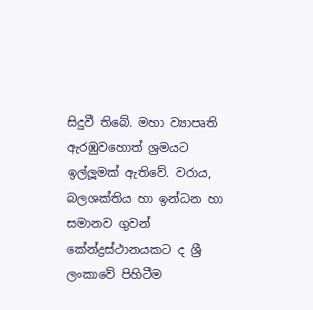සිදුවී තිබේ. මහා ව්‍යාපෘති ඇරඹුවහොත් ශ්‍රමයට ඉල්ලූමක් ඇතිවේ. වරාය, බලශක්තිය හා ඉන්ධන හා සමානව ගුවන් කේන්ද්‍රස්ථානයකට ද ශ්‍රී ලංකාවේ පිහිටීම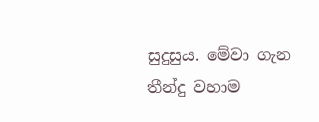සුදුසුය. මේවා ගැන තීන්දු වහාම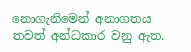නොගැනිමෙන් අනාගතය තවත් අන්ධකාර වනු ඇත.